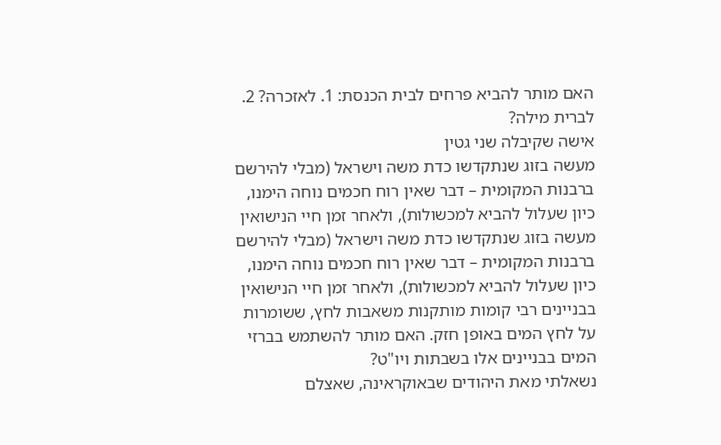האם מותר להביא פרחים לבית הכנסת: 1. לאזכרה? 2. לברית מילה?
אישה שקיבלה שני גטין
מעשה בזוג שנתקדשו כדת משה וישראל (מבלי להירשם ברבנות המקומית – דבר שאין רוח חכמים נוחה הימנו, כיון שעלול להביא למכשולות), ולאחר זמן חיי הנישואין
מעשה בזוג שנתקדשו כדת משה וישראל (מבלי להירשם ברבנות המקומית – דבר שאין רוח חכמים נוחה הימנו, כיון שעלול להביא למכשולות), ולאחר זמן חיי הנישואין
בבניינים רבי קומות מותקנות משאבות לחץ, ששומרות על לחץ המים באופן חזק. האם מותר להשתמש בברזי המים בבניינים אלו בשבתות ויו"ט?
נשאלתי מאת היהודים שבאוקראינה, שאצלם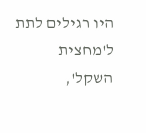היו רגילים לתת ל'מחצית השקל',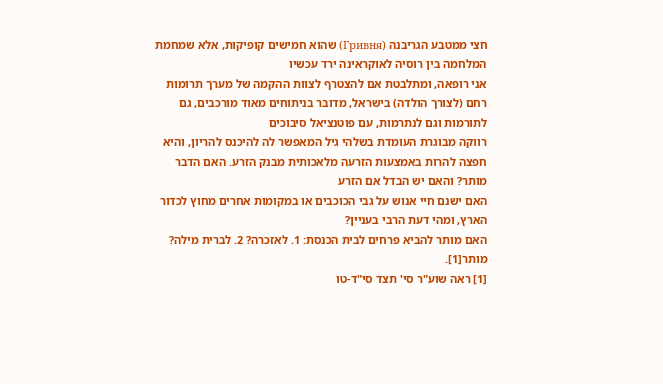חצי ממטבע הגריבנה (Гривня) שהוא חמישים קופיקות, אלא שמחמת המלחמה בין רוסיה לאוקראינה ירד עכשיו
אני רופאה, ומתלבטת אם להצטרף לצוות ההקמה של מערך תרומות רחם (לצורך הולדה) בישראל, מדובר בניתוחים מאוד מורכבים, גם לתורמות וגם לנתרמות, עם פוטנציאל סיבוכים
רווקה מבוגרת העומדת בשלהי גיל המאפשר לה להיכנס להריון, והיא חפצה להרות באמצעות הזרעה מלאכותית מבנק הזרע. האם הדבר מותר? והאם יש הבדל אם הזרע
האם ישנם חיי אנוש על גבי הכוכבים או במקומות אחרים מחוץ לכדור הארץ, ומהי דעת הרבי בעניין?
האם מותר להביא פרחים לבית הכנסת: 1. לאזכרה? 2. לברית מילה?
מותר[1].
[1] ראה שוע"ר סי' תצד סי"ד-טו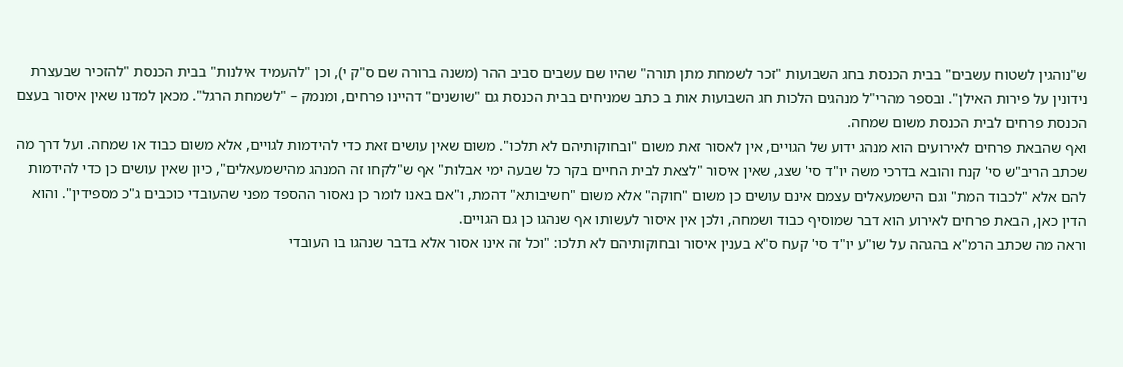ש"נוהגין לשטוח עשבים" בבית הכנסת בחג השבועות "זכר לשמחת מתן תורה" שהיו שם עשבים סביב ההר (משנה ברורה שם ס"ק י), וכן "להעמיד אילנות" בבית הכנסת "להזכיר שבעצרת נידונין על פירות האילן". ובספר מהרי"ל מנהגים הלכות חג השבועות אות ב כתב שמניחים בבית הכנסת גם "שושנים" דהיינו פרחים, ומנמק – "לשמחת הרגל". מכאן למדנו שאין איסור בעצם הכנסת פרחים לבית הכנסת משום שמחה.
ואף שהבאת פרחים לאירועים הוא מנהג ידוע של הגויים, אין לאסור זאת משום "ובחוקותיהם לא תלכו". משום שאין עושים זאת כדי להידמות לגויים, אלא משום כבוד או שמחה. ועל דרך מה שכתב הריב"ש סי' קנח והובא בדרכי משה יו"ד סי' שצג, שאין איסור "לצאת לבית החיים בקר כל שבעה ימי אבלות" אף ש"לקחו זה המנהג מהישמעאלים", כיון שאין עושים כן כדי להידמות להם אלא "לכבוד המת" וגם הישמעאלים עצמם אינם עושים כן משום "חוקה" אלא משום "חשיבותא" דהמת, ו"אם באנו לומר כן נאסור ההספד מפני שהעובדי כוכבים ג"כ מספידין". והוא הדין כאן, הבאת פרחים לאירוע הוא דבר שמוסיף כבוד ושמחה, ולכן אין איסור לעשותו אף שנהגו כן גם הגויים.
וראה מה שכתב הרמ"א בהגהה על שו"ע יו"ד סי' קעח ס"א בענין איסור ובחוקותיהם לא תלכו: "וכל זה אינו אסור אלא בדבר שנהגו בו העובדי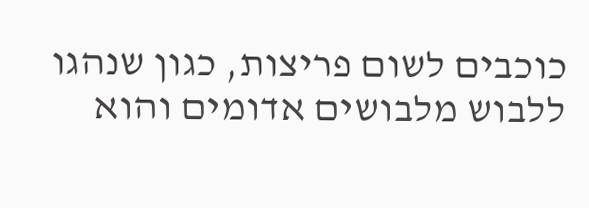כוכבים לשום פריצות, כגון שנהגו ללבוש מלבושים אדומים והוא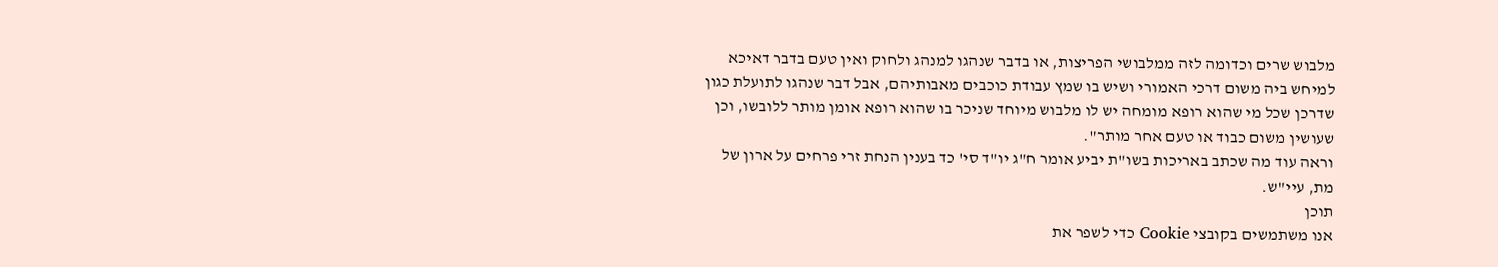מלבוש שרים וכדומה לזה ממלבושי הפריצות, או בדבר שנהגו למנהג ולחוק ואין טעם בדבר דאיכא למיחש ביה משום דרכי האמורי ושיש בו שמץ עבודת כוכבים מאבותיהם, אבל דבר שנהגו לתועלת כגון שדרכן שכל מי שהוא רופא מומחה יש לו מלבוש מיוחד שניכר בו שהוא רופא אומן מותר ללובשו, וכן שעושין משום כבוד או טעם אחר מותר".
וראה עוד מה שכתב באריכות בשו"ת יביע אומר ח"ג יו"ד סי' כד בענין הנחת זרי פרחים על ארון של מת, עיי"ש.
תוכן
אנו משתמשים בקובצי Cookie כדי לשפר את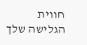חווית הגלישה שלך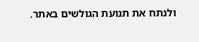ולנתח את תנועת הגולשים באתר.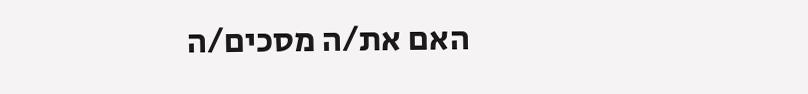האם את/ה מסכים/ה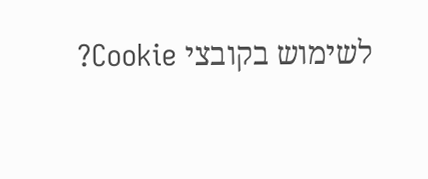לשימוש בקובצי Cookie?